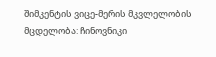შიმკენტის ვიცე-მერის მკვლელობის მცდელობა: ჩინოვნიკი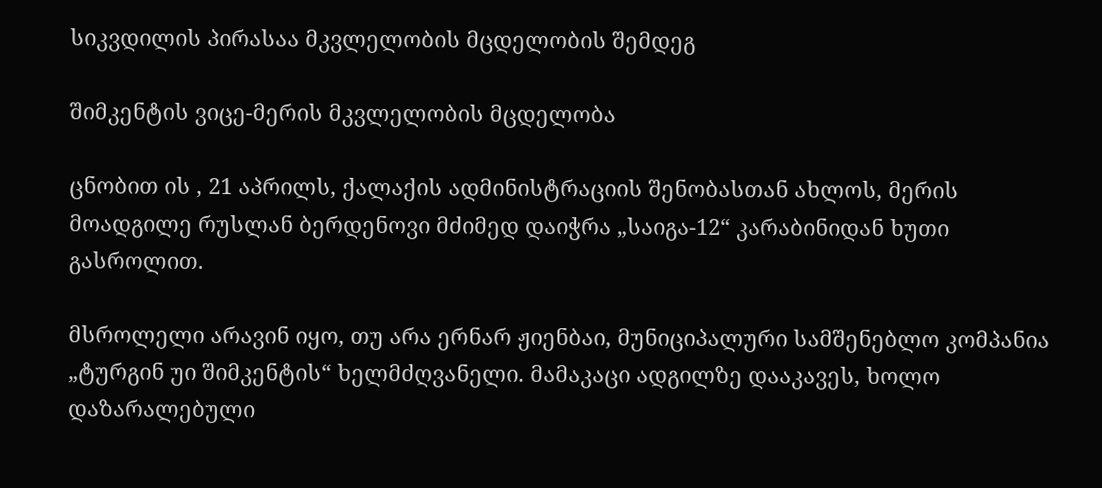სიკვდილის პირასაა მკვლელობის მცდელობის შემდეგ

შიმკენტის ვიცე-მერის მკვლელობის მცდელობა

ცნობით ის , 21 აპრილს, ქალაქის ადმინისტრაციის შენობასთან ახლოს, მერის მოადგილე რუსლან ბერდენოვი მძიმედ დაიჭრა „საიგა-12“ კარაბინიდან ხუთი გასროლით.

მსროლელი არავინ იყო, თუ არა ერნარ ჟიენბაი, მუნიციპალური სამშენებლო კომპანია „ტურგინ უი შიმკენტის“ ხელმძღვანელი. მამაკაცი ადგილზე დააკავეს, ხოლო დაზარალებული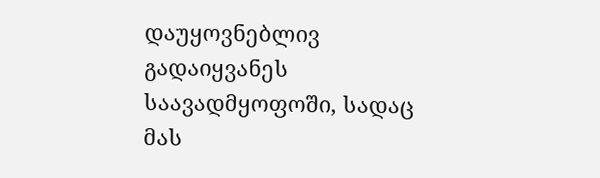დაუყოვნებლივ გადაიყვანეს საავადმყოფოში, სადაც მას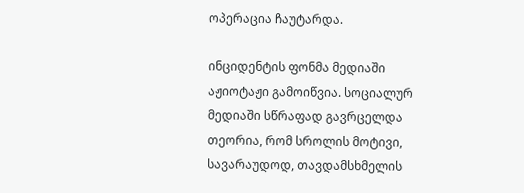ოპერაცია ჩაუტარდა.

ინციდენტის ფონმა მედიაში აჟიოტაჟი გამოიწვია. სოციალურ მედიაში სწრაფად გავრცელდა თეორია, რომ სროლის მოტივი, სავარაუდოდ, თავდამსხმელის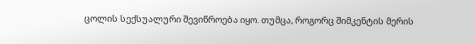ცოლის სექსუალური შევიწროება იყო. თუმცა, როგორც შიმკენტის მერის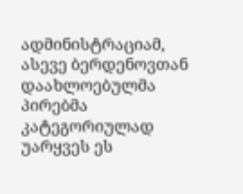ადმინისტრაციამ, ასევე ბერდენოვთან დაახლოებულმა პირებმა კატეგორიულად უარყვეს ეს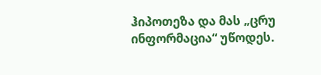ჰიპოთეზა და მას „ცრუ ინფორმაცია“ უწოდეს.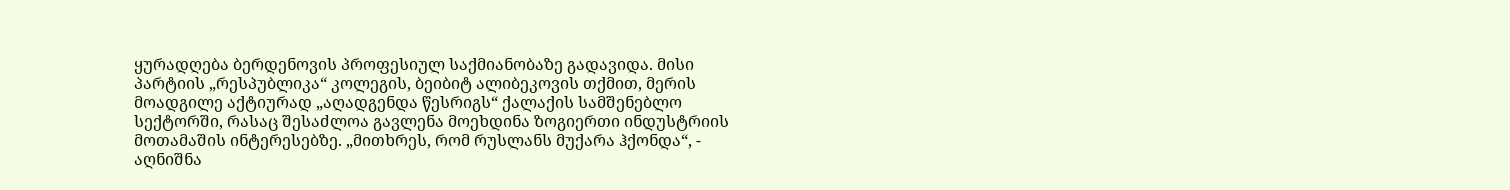ყურადღება ბერდენოვის პროფესიულ საქმიანობაზე გადავიდა. მისი პარტიის „რესპუბლიკა“ კოლეგის, ბეიბიტ ალიბეკოვის თქმით, მერის მოადგილე აქტიურად „აღადგენდა წესრიგს“ ქალაქის სამშენებლო სექტორში, რასაც შესაძლოა გავლენა მოეხდინა ზოგიერთი ინდუსტრიის მოთამაშის ინტერესებზე. „მითხრეს, რომ რუსლანს მუქარა ჰქონდა“, - აღნიშნა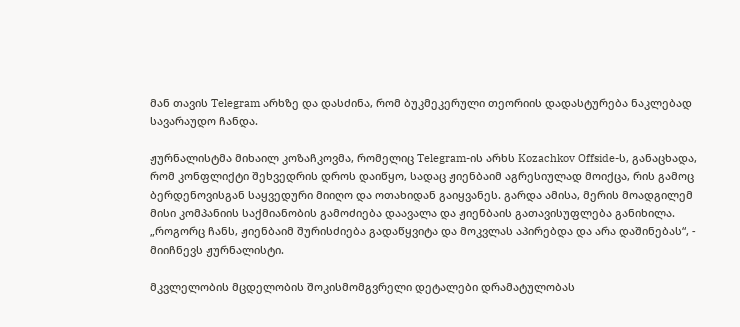მან თავის Telegram არხზე და დასძინა, რომ ბუკმეკერული თეორიის დადასტურება ნაკლებად სავარაუდო ჩანდა.

ჟურნალისტმა მიხაილ კოზაჩკოვმა, რომელიც Telegram-ის არხს Kozachkov Offside-ს, განაცხადა, რომ კონფლიქტი შეხვედრის დროს დაიწყო, სადაც ჟიენბაიმ აგრესიულად მოიქცა, რის გამოც ბერდენოვისგან საყვედური მიიღო და ოთახიდან გაიყვანეს. გარდა ამისა, მერის მოადგილემ მისი კომპანიის საქმიანობის გამოძიება დაავალა და ჟიენბაის გათავისუფლება განიხილა. „როგორც ჩანს, ჟიენბაიმ შურისძიება გადაწყვიტა და მოკვლას აპირებდა და არა დაშინებას“, - მიიჩნევს ჟურნალისტი.

მკვლელობის მცდელობის შოკისმომგვრელი დეტალები დრამატულობას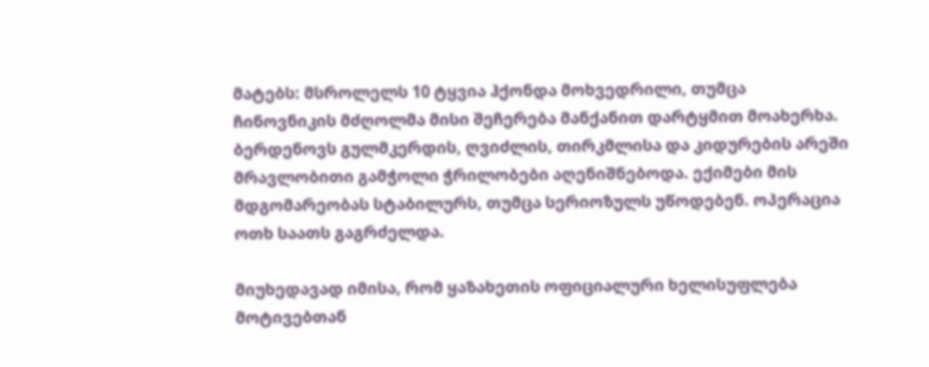მატებს: მსროლელს 10 ტყვია ჰქონდა მოხვედრილი, თუმცა ჩინოვნიკის მძღოლმა მისი შეჩერება მანქანით დარტყმით მოახერხა. ბერდენოვს გულმკერდის, ღვიძლის, თირკმლისა და კიდურების არეში მრავლობითი გამჭოლი ჭრილობები აღენიშნებოდა. ექიმები მის მდგომარეობას სტაბილურს, თუმცა სერიოზულს უწოდებენ. ოპერაცია ოთხ საათს გაგრძელდა.

მიუხედავად იმისა, რომ ყაზახეთის ოფიციალური ხელისუფლება მოტივებთან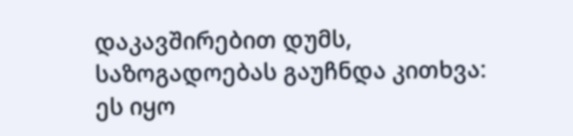დაკავშირებით დუმს, საზოგადოებას გაუჩნდა კითხვა: ეს იყო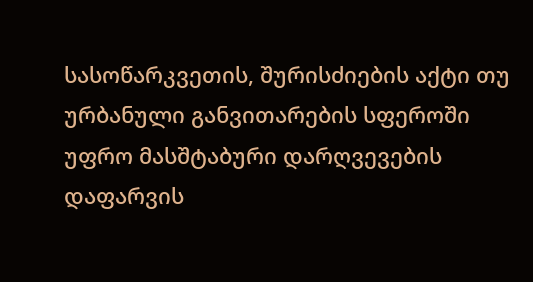სასოწარკვეთის, შურისძიების აქტი თუ ურბანული განვითარების სფეროში უფრო მასშტაბური დარღვევების დაფარვის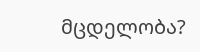მცდელობა?